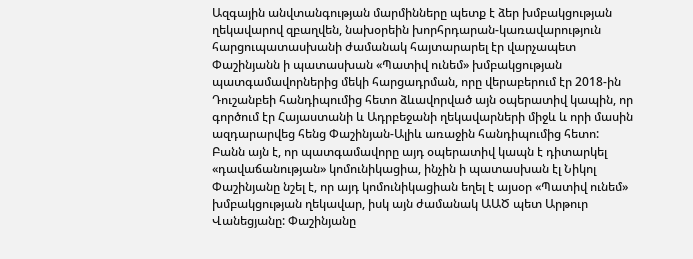Ազգային անվտանգության մարմինները պետք է ձեր խմբակցության ղեկավարով զբաղվեն, նախօրեին խորհրդարան-կառավարություն հարցուպատասխանի ժամանակ հայտարարել էր վարչապետ Փաշինյանն ի պատասխան «Պատիվ ունեմ» խմբակցության պատգամավորներից մեկի հարցադրման, որը վերաբերում էր 2018-ին Դուշանբեի հանդիպումից հետո ձևավորված այն օպերատիվ կապին, որ գործում էր Հայաստանի և Ադրբեջանի ղեկավարների միջև և որի մասին ազդարարվեց հենց Փաշինյան-Ալիև առաջին հանդիպումից հետո:
Բանն այն է, որ պատգամավորը այդ օպերատիվ կապն է դիտարկել «դավաճանության» կոմունիկացիա, ինչին ի պատասխան էլ Նիկոլ Փաշինյանը նշել է, որ այդ կոմունիկացիան եղել է այսօր «Պատիվ ունեմ» խմբակցության ղեկավար, իսկ այն ժամանակ ԱԱԾ պետ Արթուր Վանեցյանը: Փաշինյանը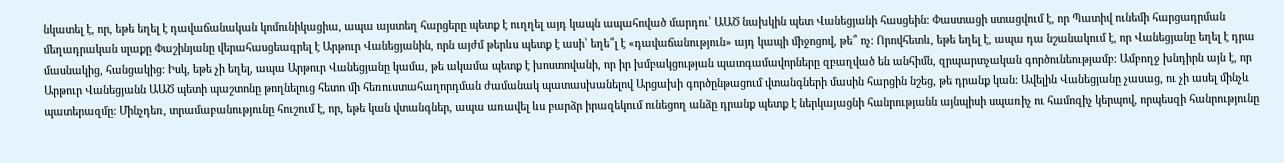նկատել է, որ, եթե եղել է դավաճանական կոմունիկացիա, ապա այստեղ հարցերը պետք է ուղղել այդ կապն ապահոված մարդու՝ ԱԱԾ նախկին պետ Վանեցյանի հասցեին: Փաստացի ստացվում է, որ Պատիվ ունեմի հարցադրման մեղադրական սլաքը Փաշինյանը վերահասցեագրել է Արթուր Վանեցյանին, որն այժմ թերևս պետք է ասի՝ եղե՞լ է «դավաճանություն» այդ կապի միջոցով, թե՞ ոչ: Որովհետև, եթե եղել է, ապա դա նշանակում է, որ Վանեցյանը եղել է դրա մասնակից, հանցակից: Իսկ, եթե չի եղել, ապա Արթուր Վանեցյանը կամա, թե ակամա պետք է խոստովանի, որ իր խմբակցության պատգամավորները զբաղված են անհիմն, զրպարտչական գործունեությամբ: Ամբողջ խնդիրն այն է, որ Արթուր Վանեցյանն ԱԱԾ պետի պաշտոնը թողնելուց հետո մի հեռուստահաղորդման ժամանակ պատասխանելով Արցախի գործընթացում վտանգների մասին հարցին նշեց, թե դրանք կան: Ավելին Վանեցյանը չասաց, ու չի ասել մինչև պատերազմը: Մինչդեռ, տրամաբանությունը հուշում է, որ, եթե կան վտանգներ, ապա առավել ևս բարձր իրազեկում ունեցող անձը դրանք պետք է ներկայացնի հանրությանն այնպիսի սպառիչ ու համոզիչ կերպով, որպեսզի հանրությունը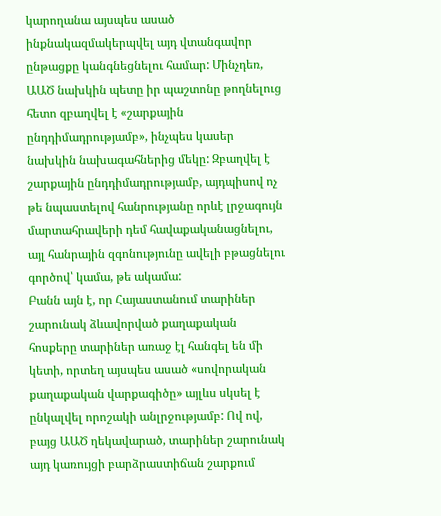կարողանա այսպես ասած ինքնակազմակերպվել այդ վտանգավոր ընթացքը կանգնեցնելու համար: Մինչդեռ, ԱԱԾ նախկին պետը իր պաշտոնը թողնելուց հետո զբաղվել է «շարքային ընդդիմադրությամբ», ինչպես կասեր նախկին նախագահներից մեկը: Զբաղվել է շարքային ընդդիմադրությամբ, այդպիսով ոչ թե նպաստելով հանրությանը որևէ լրջագույն մարտահրավերի դեմ հավաքականացնելու, այլ հանրային զգոնությունը ավելի բթացնելու գործով՝ կամա, թե ակամա:
Բանն այն է, որ Հայաստանում տարիներ շարունակ ձևավորված քաղաքական հոսքերը տարիներ առաջ էլ հանգել են մի կետի, որտեղ այսպես ասած «սովորական քաղաքական վարքագիծը» այլևս սկսել է ընկալվել որոշակի անլրջությամբ: Ով ով, բայց ԱԱԾ ղեկավարած, տարիներ շարունակ այդ կառույցի բարձրաստիճան շարքում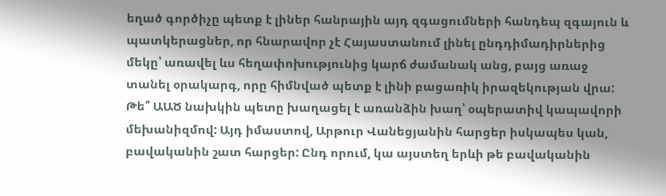եղած գործիչը պետք է լիներ հանրային այդ զգացումների հանդեպ զգայուն և պատկերացներ, որ հնարավոր չէ Հայաստանում լինել ընդդիմադիրներից մեկը՝ առավել ևս հեղափոխությունից կարճ ժամանակ անց, բայց առաջ տանել օրակարգ, որը հիմնված պետք է լինի բացառիկ իրազեկության վրա: Թե՞ ԱԱԾ նախկին պետը խաղացել է առանձին խաղ՝ օպերատիվ կապավորի մեխանիզմով: Այդ իմաստով, Արթուր Վանեցյանին հարցեր իսկապես կան, բավականին շատ հարցեր: Ընդ որում, կա այստեղ երևի թե բավականին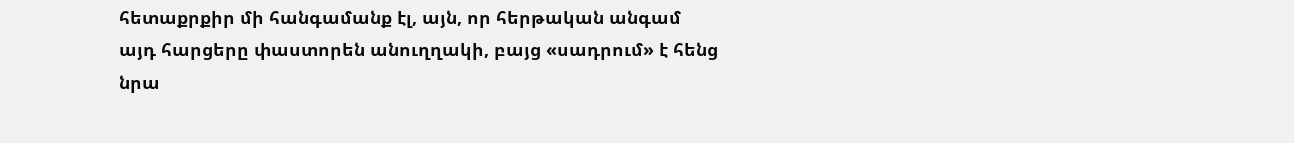հետաքրքիր մի հանգամանք էլ, այն, որ հերթական անգամ այդ հարցերը փաստորեն անուղղակի, բայց «սադրում» է հենց նրա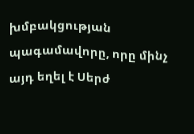խմբակցության պագամավորը, որը մինչ այդ եղել է Սերժ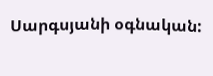Սարգսյանի օգնական: